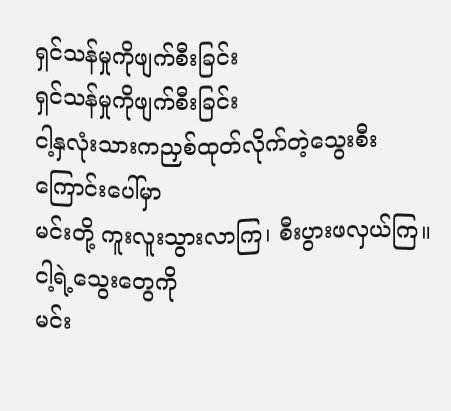ရှင်သန်မှုကိုဖျက်စီးခြင်း
ရှင်သန်မှုကိုဖျက်စီးခြင်း
ငါ့နှလုံးသားကညှစ်ထုတ်လိုက်တဲ့သွေးစီးကြောင်းပေါ်မှာ
မင်းတို့ ကူးလူးသွားလာကြ၊ စီးပွားဖလှယ်ကြ။
ငါ့ရဲ့သွေးတွေကို
မင်း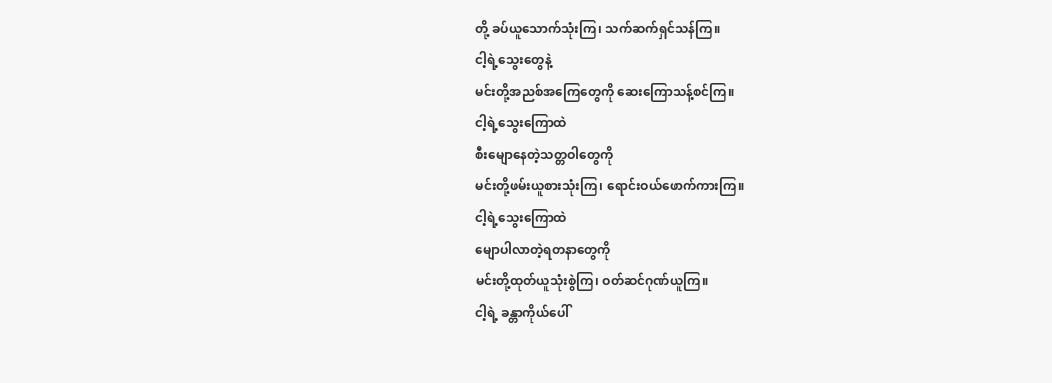တို့ ခပ်ယူသောက်သုံးကြ၊ သက်ဆက်ရှင်သန်ကြ။
ငါ့ရဲ့သွေးတွေနဲ့
မင်းတို့အညစ်အကြေတွေကို ဆေးကြောသန့်စင်ကြ။
ငါ့ရဲ့သွေးကြောထဲ
စီးမျောနေတဲ့သတ္တဝါတွေကို
မင်းတို့ဖမ်းယူစားသုံးကြ၊ ရောင်းဝယ်ဖောက်ကားကြ။
ငါ့ရဲ့သွေးကြောထဲ
မျောပါလာတဲ့ရတနာတွေကို
မင်းတို့ထုတ်ယူသုံးစွဲကြ၊ ဝတ်ဆင်ဂုဏ်ယူကြ။
ငါ့ရဲ့ ခန္တာကိုယ်ပေါ်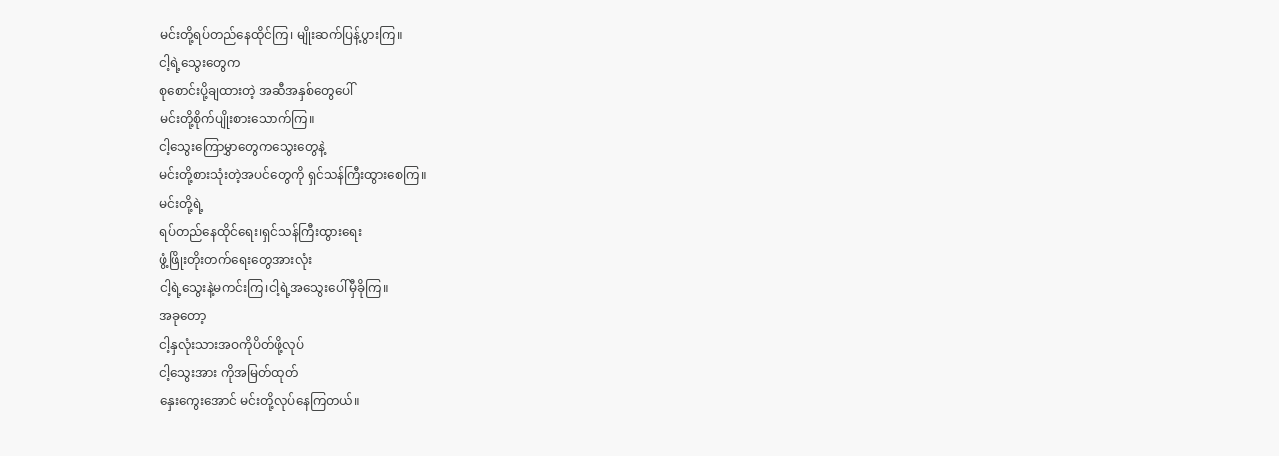မင်းတို့ရပ်တည်နေထိုင်ကြ၊ မျိုးဆက်ပြန့်ပွားကြ။
ငါ့ရဲ့သွေးတွေက
စုစောင်းပို့ချထားတဲ့ အဆီအနှစ်တွေပေါ်
မင်းတို့စိုက်ပျိုးစားသောက်ကြ။
ငါ့သွေးကြောမွှာတွေကသွေးတွေနဲ့
မင်းတို့စားသုံးတဲ့အပင်တွေကို ရှင်သန်ကြီးထွားစေကြ။
မင်းတို့ရဲ့
ရပ်တည်နေထိုင်ရေး၊ရှင်သန်ကြီးထွားရေး
ဖွံ့ဖြိုးတိုးတက်ရေးတွေအားလုံး
ငါ့ရဲ့သွေးနဲ့မကင်းကြ၊ငါ့ရဲ့အသွေးပေါ်မှီခိုကြ။
အခုတော့
ငါ့နှလုံးသားအဝကိုပိတ်ဖို့လုပ်
ငါ့သွေးအား ကိုအမြတ်ထုတ်
နှေးကွေးအောင် မင်းတို့လုပ်နေကြတယ်။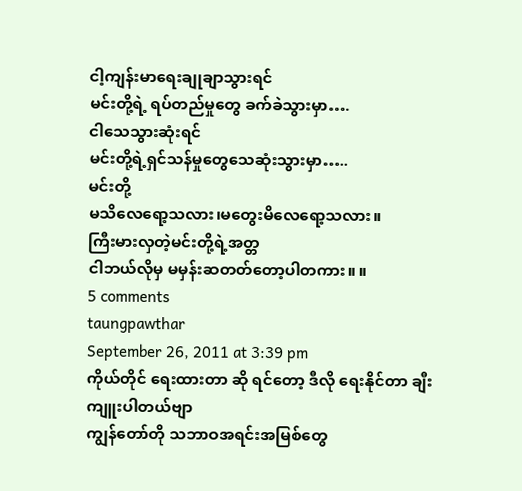ငါ့ကျန်းမာရေးချုချာသွားရင်
မင်းတို့ရဲ့ ရပ်တည်မှုတွေ ခက်ခဲသွားမှာ….
ငါသေသွားဆုံးရင်
မင်းတို့ရဲ့ရှင်သန်မှုတွေသေဆုံးသွားမှာ…..
မင်းတို့
မသိလေရော့သလား၊မတွေးမိလေရော့သလား။
ကြီးမားလှတဲ့မင်းတို့ရဲ့အတ္တ
ငါဘယ်လိုမှ မမှန်းဆတတ်တော့ပါတကား။ ။
5 comments
taungpawthar
September 26, 2011 at 3:39 pm
ကိုယ်တိုင် ရေးထားတာ ဆို ရင်တော့ ဒီလို ရေးနိုင်တာ ချီးကျူးပါတယ်ဗျာ
ကျွန်တော်တို သဘာဝအရင်းအမြစ်တွေ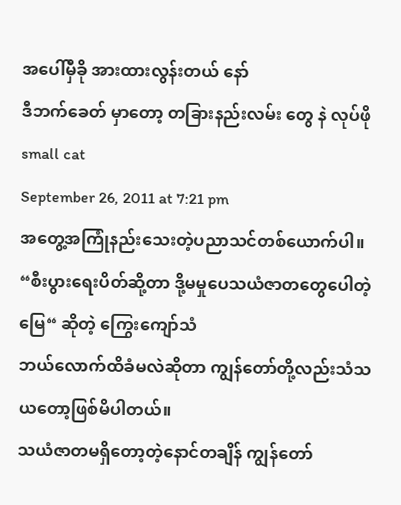အပေါ်မှီခို အားထားလွန်းတယ် နော်
ဒီဘက်ခေတ် မှာတော့ တခြားနည်းလမ်း တွေ နဲ လုပ်ဖို
small cat
September 26, 2011 at 7:21 pm
အတွေ့အကြုံနည်းသေးတဲ့ပညာသင်တစ်ယောက်ပါ။
“စီးပွားရေးပိတ်ဆို့တာ ဒို့မမှုပေသယံဇာတတွေပေါတဲ့မြေ“ ဆိုတဲ့ ကြွေးကျော်သံ
ဘယ်လောက်ထိခံမလဲဆိုတာ ကျွန်တော်တို့လည်းသံသယတော့ဖြစ်မိပါတယ်။
သယံဇာတမရှိတော့တဲ့နောင်တချိန် ကျွန်တော်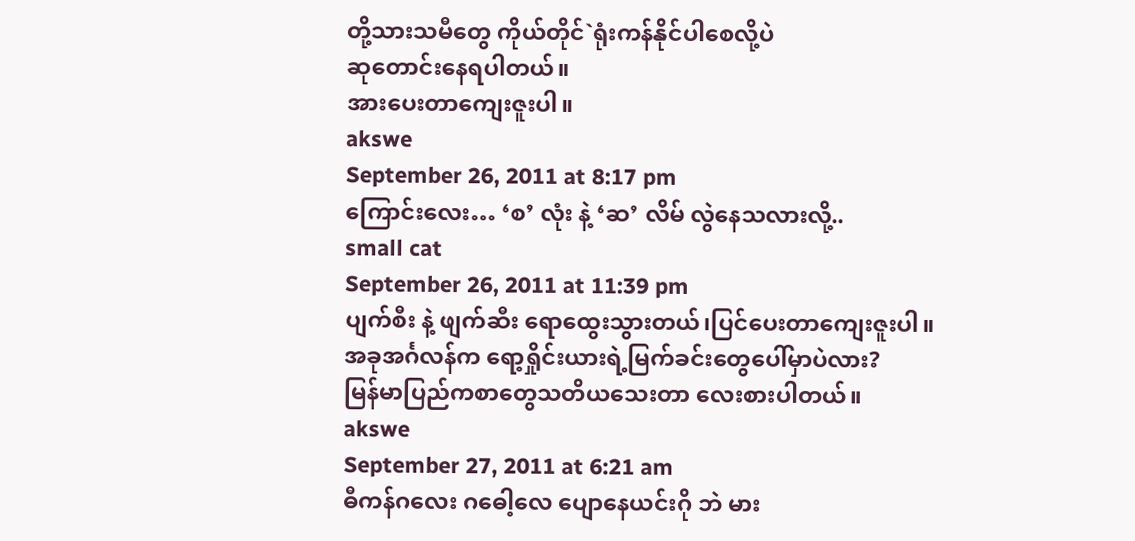တို့သားသမီတွေ ကိုယ်တိုင်`ရုံးကန်နိုင်ပါစေလို့ပဲ
ဆုတောင်းနေရပါတယ်။
အားပေးတာကျေးဇူးပါ။
akswe
September 26, 2011 at 8:17 pm
ကြောင်းလေး… ‘စ’ လုံး နဲ့ ‘ဆ’ လိမ် လွဲနေသလားလို့..
small cat
September 26, 2011 at 11:39 pm
ပျက်စီး နဲ့ ဖျက်ဆီး ရောထွေးသွားတယ်၊ပြင်ပေးတာကျေးဇူးပါ။
အခုအင်္ဂလန်က ရော့ရှိုင်းယားရဲ့မြက်ခင်းတွေပေါ်မှာပဲလား?
မြန်မာပြည်ကစာတွေသတိယသေးတာ လေးစားပါတယ်။
akswe
September 27, 2011 at 6:21 am
ဓီကန်ဂလေး ဂဓေါ့လေ ပျောနေယင်းဂို ဘဲ မား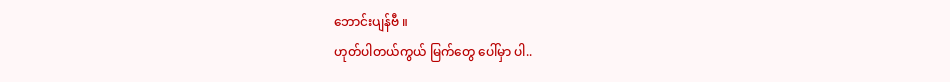ဘောင်းပျန်ဗီ ။
ဟုတ်ပါတယ်ကွယ် မြက်တွေ ပေါ်မှာ ပါ..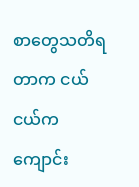စာတွေသတိရတာက ငယ်ငယ်က ကျောင်း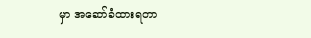မှာ အဆော်ခံထားရတာ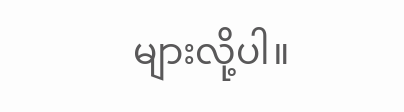များလို့ပါ။